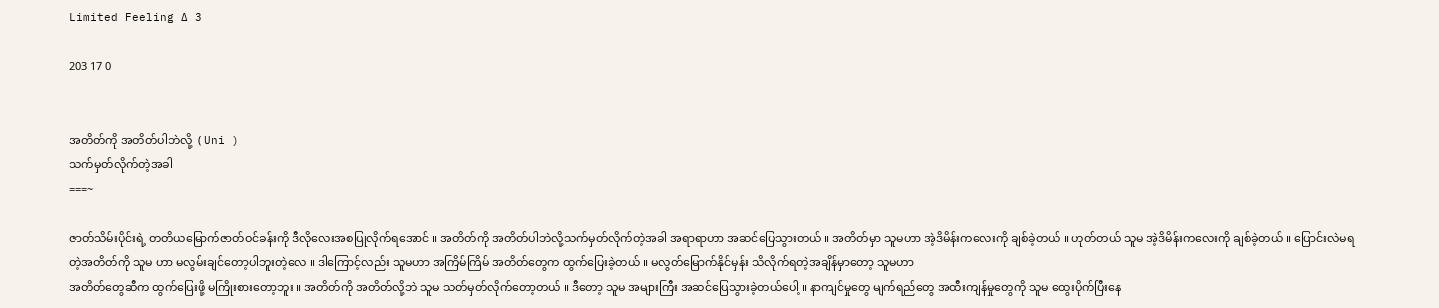Limited Feeling ∆ 3

203 17 0


အတိတ်ကို အတိတ်ပါဘဲလို့  ( Uni )
သက်မှတ်လိုက်တဲ့အခါ
===~

ဇာတ်သိမ်းပိုင်းရဲ့ တတိယမြောက်ဇာတ်ဝင်ခန်းကို ဒီလိုလေးအစပြုလိုက်ရအောင် ။ အတိတ်ကို အတိတ်ပါဘဲလို့သက်မှတ်လိုက်တဲ့အခါ အရာရာဟာ အဆင်ပြေသွားတယ် ။ အတိတ်မှာ သူမဟာ အဲ့ဒိမိန်းကလေးကို ချစ်ခဲ့တယ် ။ ဟုတ်တယ် သူမ အဲ့ဒိမိန်းကလေးကို ချစ်ခဲ့တယ် ။ ပြောင်းလဲမရတဲ့အတိတ်ကို သူမ ဟာ မလွမ်းချင်တော့ပါဘူးတဲ့လေ ။ ဒါကြောင့်လည်း သူမဟာ အကြိမ်ကြိမ် အတိတ်တွေက ထွက်ပြေးခဲ့တယ် ။ မလွတ်မြောက်နိုင်မှန်း သိလိုက်ရတဲ့အချိန်မှာတော့ သူမဟာ
အတိတ်တွေဆီက ထွက်ပြေးဖို့ မကြိုးစားတော့ဘူး ။ အတိတ်ကို အတိတ်လို့ဘဲ သူမ သတ်မှတ်လိုက်တော့တယ် ။ ဒီတော့ သူမ အများကြီး အဆင်ပြေသွားခဲ့တယ်ပေါ့ ။ နာကျင်မှုတွေ မျက်ရည်တွေ အထီးကျန်မှုတွေကို သူမ ထွေးပိုက်ပြီးနေ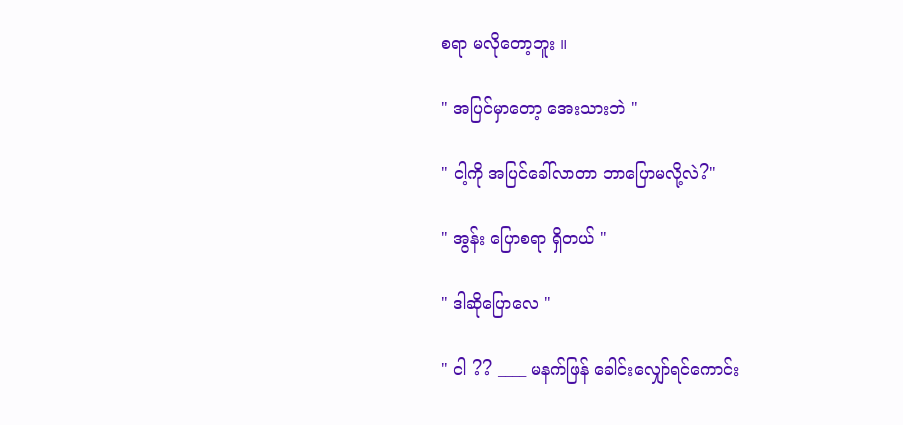စရာ မလိုတော့ဘူး ။

" အပြင်မှာတော့ အေးသားဘဲ "

" ငါ့ကို အပြင်ခေါ်လာတာ ဘာပြောမလို့လဲ?"

" အွန်း ပြောစရာ ရှိတယ် "

" ဒါဆိုပြောလေ "

" ငါ ?? ____ မနက်ဖြန် ခေါင်းလျှော်ရင်ကောင်း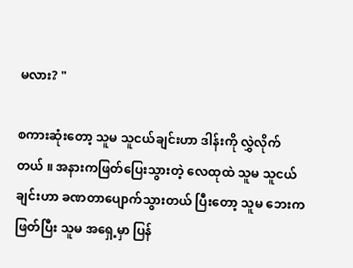မလား? "

စကားဆုံးတော့ သူမ သူငယ်ချင်းဟာ ဒါန်းကို လွှဲလိုက်တယ် ။ အနားကဖြတ်ပြေးသွားတဲ့ လေထုထဲ သူမ သူငယ်ချင်းဟာ ခဏတာပျောက်သွားတယ် ပြီးတော့ သူမ‌ ဘေးကဖြတ်ပြီး သူမ အရှေ့မှာ ပြန်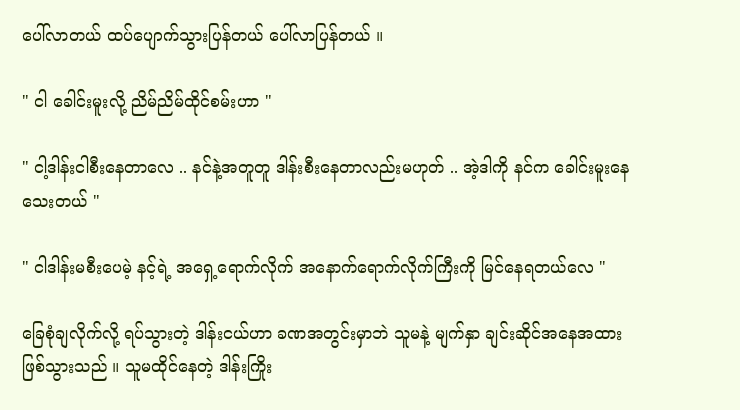ပေါ်လာတယ် ထပ်ပျောက်သွားပြန်တယ် ပေါ်လာပြန်တယ် ။

" ငါ ခေါင်းမူးလို့ ညိမ်ညိမ်ထိုင်စမ်းဟာ "

" ငါ့ဒါန်းငါစီးနေတာလေ .. နင်နဲ့အတူတူ ဒါန်းစီးနေတာလည်းမဟုတ် .. အဲ့ဒါကို နင်က ခေါင်းမူးနေသေးတယ် "

" ငါဒါန်းမစီးပေမဲ့ နင့်ရဲ့ အရှေ့ရောက်လိုက် အနောက်ရောက်လိုက်ကြီးကို မြင်နေရတယ်လေ "

ခြေစုံချလိုက်လို့ ရပ်သွားတဲ့ ဒါန်းငယ်ဟာ ခဏအတွင်းမှာဘဲ သူမနဲ့ မျက်နှာ ချင်းဆိုင်အနေအထားဖြစ်သွားသည် ။ သူမထိုင်နေတဲ့ ဒါန်းကြိုး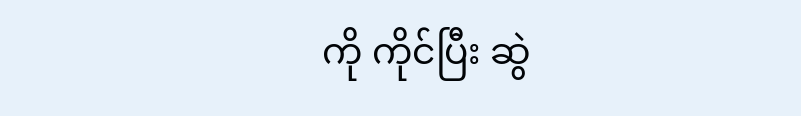ကို ကိုင်ပြီး ဆွဲ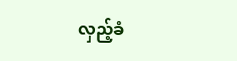လှည့်ခံ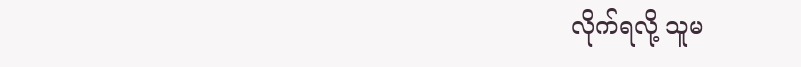လိုက်ရလို့ သူမ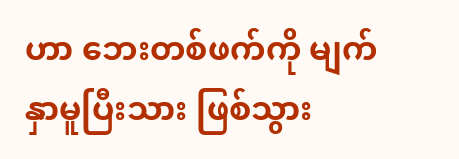ဟာ ဘေးတစ်ဖက်ကို မျက်နှာမူပြီးသား ဖြစ်သွား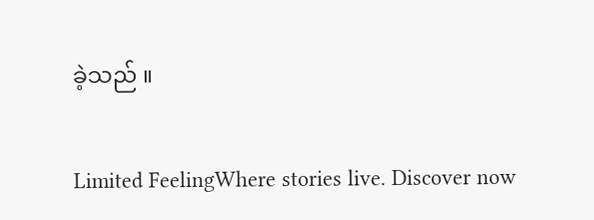ခဲ့သည် ။

Limited FeelingWhere stories live. Discover now